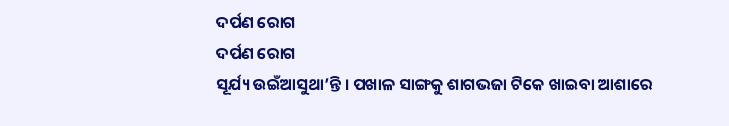ଦର୍ପଣ ରୋଗ
ଦର୍ପଣ ରୋଗ
ସୂର୍ଯ୍ୟ ଉଇଁଆସୁଥା’ନ୍ତି । ପଖାଳ ସାଙ୍ଗକୁ ଶାଗଭଜା ଟିକେ ଖାଇବା ଆଶାରେ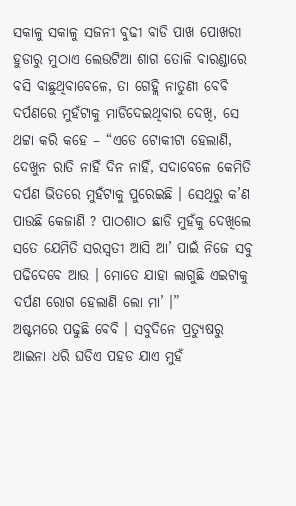ସକାଳୁ ସକାଳୁ ସଜନୀ ବୁଢୀ ବାଡି ପାଖ ପୋଖରୀ ହୁଡାରୁ ମୁଠାଏ ଲେଉଟିଆ ଶାଗ ତୋଳି ବାରଣ୍ଡାରେ ବସି ବାଛୁଥିବାବେଳେ, ତା ଗେହ୍ଲି ନାତୁଣୀ ବେବି ଦର୍ପଣରେ ମୁହଁଟାକୁ ମାଡିଦେଇଥିବାର ଦେଖି, ସେ ଥଟ୍ଟା କରି କହେ – “ଏଡେ ଟୋକୀଟା ହେଲାଣି, ଦେଖୁନ ରାତି ନାହିଁ ଦିନ ନାହିଁ, ସଦାବେଳେ କେମିତି ଦର୍ପଣ ଭିତରେ ମୁହଁଟାକୁ ପୁରେଇଛି । ସେଥିରୁ କ’ଣ ପାଉଛି କେଜାଣି ? ପାଠଶାଠ ଛାଡି ମୁହଁକୁ ଦେଖିଲେ ସତେ ଯେମିତି ସରସ୍ୱତୀ ଆସି ଆ’ ପାଇଁ ନିଜେ ସବୁ ପଢିଦେବେ ଆଉ । ମୋତେ ଯାହା ଲାଗୁଛି ଏଇଟାକୁ ଦର୍ପଣ ରୋଗ ହେଲାଣି ଲୋ ମା’ ।”
ଅଷ୍ଟମରେ ପଢୁଛି ବେବି । ସବୁଦିନେ ପ୍ରତ୍ୟୁଷରୁ ଆଇନା ଧରି ଘଡିଏ ପହଡ ଯାଏ ମୁହଁ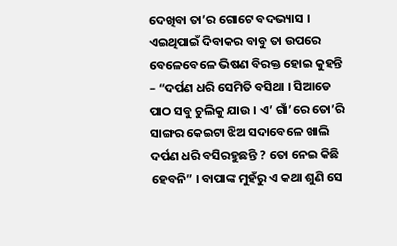ଦେଖିବା ତା’ର ଗୋଟେ ବଦଭ୍ୟାସ । ଏଇଥିପାଇଁ ଦିବାକର ବାବୁ ତା ଉପରେ ବେଳେବେଳେ ଭିଷଣ ବିରକ୍ତ ହୋଇ କୁହନ୍ତି – “ଦର୍ପଣ ଧରି ସେମିତି ବସିଥା । ସିଆଡେ ପାଠ ସବୁ ଚୁଲିକୁ ଯାଉ । ଏ’ ଗାଁ’ରେ ତୋ’ରି ସାଙ୍ଗର କେଇଟା ଝିଅ ସଦାବେଳେ ଖାଲି ଦର୍ପଣ ଧରି ବସିରହୁଛନ୍ତି ? ତୋ ନେଇ କିଛି ହେବନି” । ବାପାଙ୍କ ମୁହଁରୁ ଏ କଥା ଶୁଣି ସେ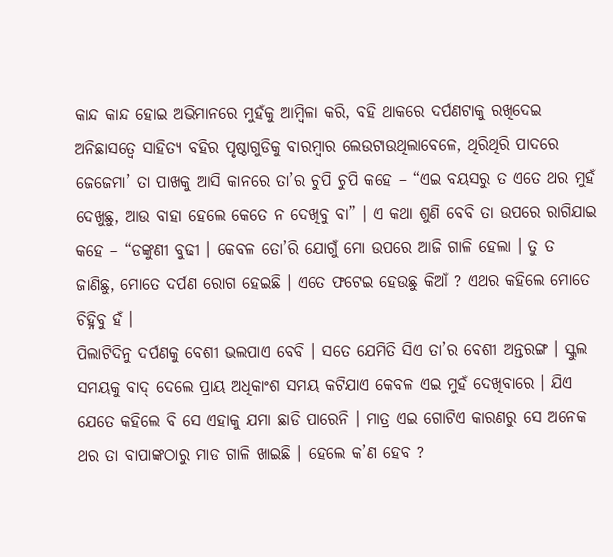କାନ୍ଦ କାନ୍ଦ ହୋଇ ଅଭିମାନରେ ମୁହଁକୁ ଆମ୍ବିଳା କରି, ବହି ଥାକରେ ଦର୍ପଣଟାକୁ ରଖିଦେଇ ଅନିଛାସତ୍ୱେ ସାହିତ୍ୟ ବହିର ପୃଷ୍ଠାଗୁଡିକୁ ବାରମ୍ବାର ଲେଉଟାଉଥିଲାବେଳେ, ଥିରିଥିରି ପାଦରେ ଜେଜେମା’ ତା ପାଖକୁ ଆସି କାନରେ ତା’ର ଚୁପି ଚୁପି କହେ – “ଏଇ ବୟସରୁ ତ ଏତେ ଥର ମୁହଁ ଦେଖୁଛୁ, ଆଉ ବାହା ହେଲେ କେତେ ନ ଦେଖିବୁ ବା” । ଏ କଥା ଶୁଣି ବେବି ତା ଉପରେ ରାଗିଯାଇ କହେ – “ଡଙ୍କୁଣୀ ବୁଢୀ । କେବଳ ତୋ’ରି ଯୋଗୁଁ ମୋ ଉପରେ ଆଜି ଗାଳି ହେଲା । ତୁ ତ ଜାଣିଛୁ, ମୋତେ ଦର୍ପଣ ରୋଗ ହେଇଛି । ଏତେ ଫଟେଇ ହେଉଛୁ କିଆଁ ? ଏଥର କହିଲେ ମୋତେ ଚିହ୍ନିବୁ ହଁ ।
ପିଲାଟିଦିନୁ ଦର୍ପଣକୁ ବେଶୀ ଭଲପାଏ ବେବି । ସତେ ଯେମିତି ସିଏ ତା’ର ବେଶୀ ଅନ୍ତରଙ୍ଗ । ସ୍କୁଲ ସମୟକୁ ବାଦ୍ ଦେଲେ ପ୍ରାୟ ଅଧିକାଂଶ ସମୟ କଟିଯାଏ କେବଳ ଏଇ ମୁହଁ ଦେଖିବାରେ । ଯିଏ ଯେତେ କହିଲେ ବି ସେ ଏହାକୁ ଯମା ଛାଡି ପାରେନି । ମାତ୍ର ଏଇ ଗୋଟିଏ କାରଣରୁ ସେ ଅନେକ ଥର ତା ବାପାଙ୍କଠାରୁ ମାଡ ଗାଳି ଖାଇଛି । ହେଲେ କ’ଣ ହେବ ?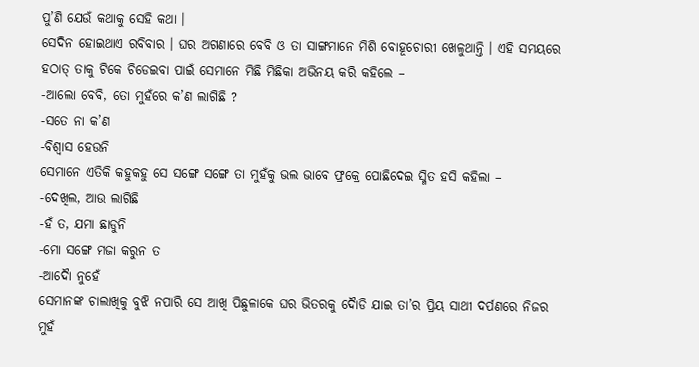ପୁ’ଣି ଯେଉଁ କଥାକୁ ସେହି କଥା ।
ସେଦିନ ହୋଇଥାଏ ରବିବାର । ଘର ଅଗଣାରେ ବେବି ଓ ତା ସାଙ୍ଗମାନେ ମିଶି ବୋହୂଚୋରୀ ଖେଳୁଥାନ୍ତି । ଏହି ସମୟରେ ହଠାତ୍ ତାକୁ ଟିକେ ଚିଡେଇବା ପାଇଁ ସେମାନେ ମିଛି ମିଛିକା ଅଭିନୟ କରି କହିଲେ –
-ଆଲୋ ବେବି, ତୋ ମୁହଁରେ କ’ଣ ଲାଗିଛି ?
-ସତେ ନା କ’ଣ
-ବିଶ୍ୱାସ ହେଉନି
ସେମାନେ ଏତିକି କହୁକହୁ ସେ ସଙ୍ଗେ ସଙ୍ଗେ ତା ମୁହଁକୁ ଭଲ ଭାବେ ଫ୍ରକ୍ରେ ପୋଛିଦେଇ ସ୍ମିତ ହସି କହିଲା –
-ଦେଖିଲ, ଆଉ ଲାଗିଛି
-ହଁ ତ, ଯମା ଛାଡୁନି
-ମୋ ସଙ୍ଗେ ମଜା କରୁନ ତ
-ଆଦୈା ନୁହେଁ
ସେମାନଙ୍କ ଚାଲାଖିକୁ ବୁଝି ନପାରି ସେ ଆଖି ପିଛୁଳାକେ ଘର ଭିତରକୁ ଦୈାଡି ଯାଇ ତା’ର ପ୍ରିୟ ସାଥୀ ଦର୍ପଣରେ ନିଜର ମୁହଁ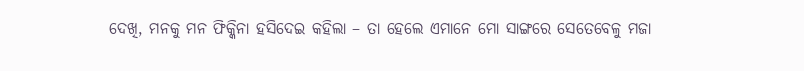ଦେଖି, ମନକୁ ମନ ଫିକ୍କିନା ହସିଦେଇ କହିଲା – ତା ହେଲେ ଏମାନେ ମୋ ସାଙ୍ଗରେ ସେତେବେଳୁ ମଜା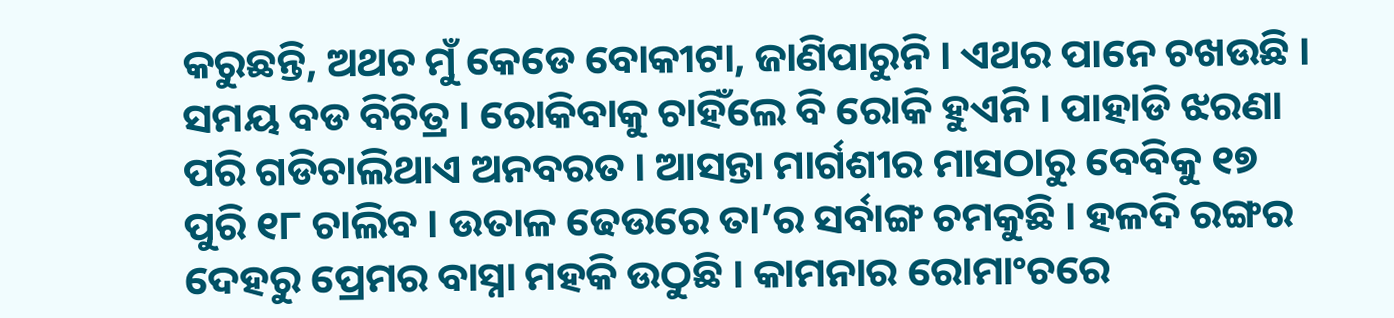କରୁଛନ୍ତି, ଅଥଚ ମୁଁ କେଡେ ବୋକୀଟା, ଜାଣିପାରୁନି । ଏଥର ପାନେ ଚଖଉଛି ।
ସମୟ ବଡ ବିଚିତ୍ର । ରୋକିବାକୁ ଚାହିଁଲେ ବି ରୋକି ହୁଏନି । ପାହାଡି ଝରଣା ପରି ଗଡିଚାଲିଥାଏ ଅନବରତ । ଆସନ୍ତା ମାର୍ଗଶୀର ମାସଠାରୁ ବେବିକୁ ୧୭ ପୁରି ୧୮ ଚାଲିବ । ଉତାଳ ଢେଉରେ ତା’ର ସର୍ବାଙ୍ଗ ଚମକୁଛି । ହଳଦି ରଙ୍ଗର ଦେହରୁ ପ୍ରେମର ବାସ୍ନା ମହକି ଉଠୁଛି । କାମନାର ରୋମାଂଚରେ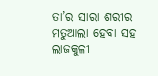ତା’ର ସାରା ଶରୀର ମତୁଆଲା ହେବା ସହ ଲାଜକୁଳୀ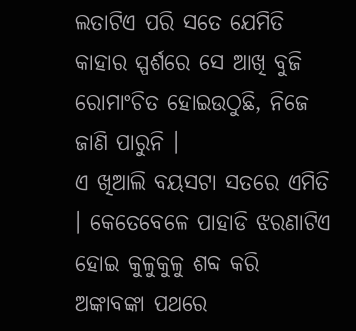ଲତାଟିଏ ପରି ସତେ ଯେମିତି କାହାର ସ୍ପର୍ଶରେ ସେ ଆଖି ବୁଜି ରୋମାଂଚିତ ହୋଇଉଠୁଛି, ନିଜେ ଜାଣି ପାରୁନି ।
ଏ ଖିଆଲି ବୟସଟା ସତରେ ଏମିତି । କେତେବେଳେ ପାହାଡି ଝରଣାଟିଏ ହୋଇ କୁଳୁକୁଳୁ ଶବ୍ଦ କରି ଅଙ୍କାବଙ୍କା ପଥରେ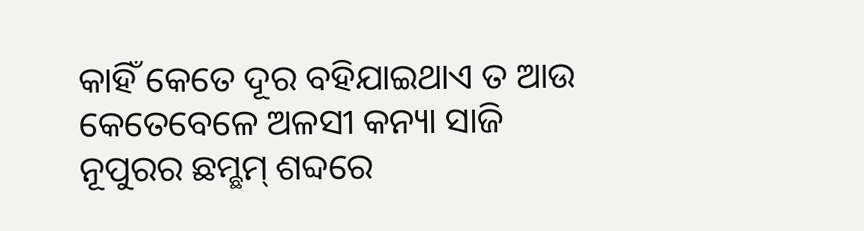କାହିଁ କେତେ ଦୂର ବହିଯାଇଥାଏ ତ ଆଉ କେତେବେଳେ ଅଳସୀ କନ୍ୟା ସାଜି ନୂପୁରର ଛମ୍ଛମ୍ ଶବ୍ଦରେ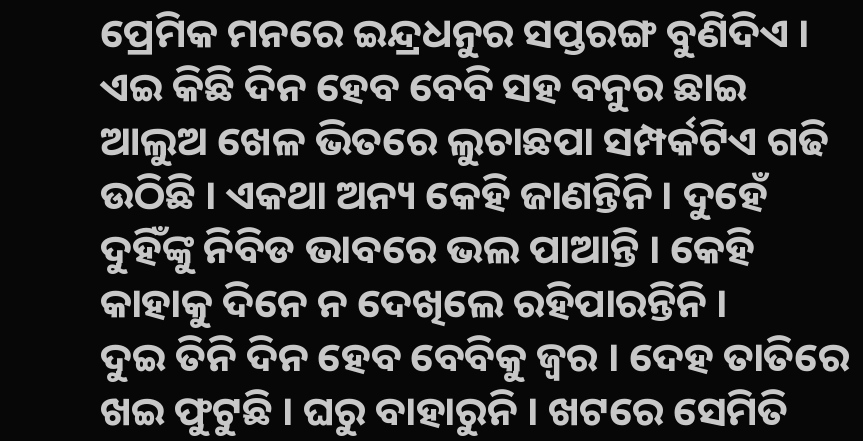ପ୍ରେମିକ ମନରେ ଇନ୍ଦ୍ରଧନୁର ସପ୍ତରଙ୍ଗ ବୁଣିଦିଏ । ଏଇ କିଛି ଦିନ ହେବ ବେବି ସହ ବନୁର ଛାଇ ଆଲୁଅ ଖେଳ ଭିତରେ ଲୁଚାଛପା ସମ୍ପର୍କଟିଏ ଗଢି ଉଠିଛି । ଏକଥା ଅନ୍ୟ କେହି ଜାଣନ୍ତିନି । ଦୁହେଁ ଦୁହିଁଙ୍କୁ ନିବିଡ ଭାବରେ ଭଲ ପାଆନ୍ତି । କେହି କାହାକୁ ଦିନେ ନ ଦେଖିଲେ ରହିପାରନ୍ତିନି ।
ଦୁଇ ତିନି ଦିନ ହେବ ବେବିକୁ ଜ୍ୱର । ଦେହ ତାତିରେ ଖଇ ଫୁଟୁଛି । ଘରୁ ବାହାରୁନି । ଖଟରେ ସେମିତି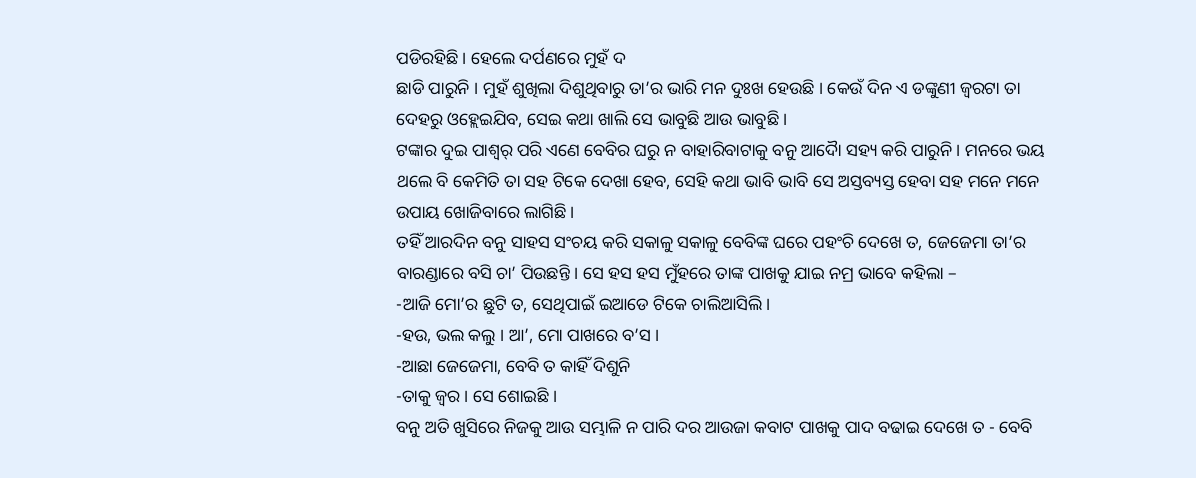ପଡିରହିଛି । ହେଲେ ଦର୍ପଣରେ ମୁହଁ ଦ
ଛାଡି ପାରୁନି । ମୁହଁ ଶୁଖିଲା ଦିଶୁଥିବାରୁ ତା’ର ଭାରି ମନ ଦୁଃଖ ହେଉଛି । କେଉଁ ଦିନ ଏ ଡଙ୍କୁଣୀ ଜ୍ୱରଟା ତା ଦେହରୁ ଓହ୍ଲେଇଯିବ, ସେଇ କଥା ଖାଲି ସେ ଭାବୁଛି ଆଉ ଭାବୁଛି ।
ଟଙ୍କାର ଦୁଇ ପାଶ୍ୱର୍ ପରି ଏଣେ ବେବିର ଘରୁ ନ ବାହାରିବାଟାକୁ ବନୁ ଆଦୈା ସହ୍ୟ କରି ପାରୁନି । ମନରେ ଭୟ ଥଲେ ବି କେମିତି ତା ସହ ଟିକେ ଦେଖା ହେବ, ସେହି କଥା ଭାବି ଭାବି ସେ ଅସ୍ତବ୍ୟସ୍ତ ହେବା ସହ ମନେ ମନେ ଉପାୟ ଖୋଜିବାରେ ଲାଗିଛି ।
ତହିଁ ଆରଦିନ ବନୁ ସାହସ ସଂଚୟ କରି ସକାଳୁ ସକାଳୁ ବେବିଙ୍କ ଘରେ ପହଂଚି ଦେଖେ ତ, ଜେଜେମା ତା’ର ବାରଣ୍ଡାରେ ବସି ଚା’ ପିଉଛନ୍ତି । ସେ ହସ ହସ ମୁଁହରେ ତାଙ୍କ ପାଖକୁ ଯାଇ ନମ୍ର ଭାବେ କହିଲା –
-ଆଜି ମୋ’ର ଛୁଟି ତ, ସେଥିପାଇଁ ଇଆଡେ ଟିକେ ଚାଲିଆସିଲି ।
-ହଉ, ଭଲ କଲୁ । ଆ’, ମୋ ପାଖରେ ବ’ସ ।
-ଆଛା ଜେଜେମା, ବେବି ତ କାହିଁ ଦିଶୁନି
-ତାକୁ ଜ୍ୱର । ସେ ଶୋଇଛି ।
ବନୁ ଅତି ଖୁସିରେ ନିଜକୁ ଆଉ ସମ୍ଭାଳି ନ ପାରି ଦର ଆଉଜା କବାଟ ପାଖକୁ ପାଦ ବଢାଇ ଦେଖେ ତ - ବେବି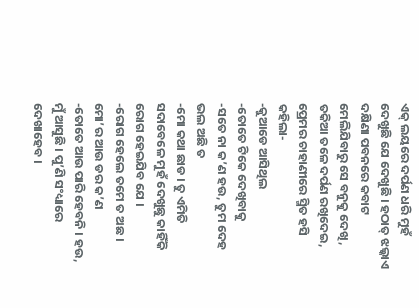ଏକ୍ ଲୟରେ ଦର୍ପଣ ଧରି ମୁହଁ ଦେଖୁଛି ଯେ ଦେଖୁଛି । ହଠାତ୍ ଝଲ୍କାଏ ଦକ୍ଷିଣା ପବନରେ କବାଟ ମେଲିଯିବାରୁ ସେ ବନୁକୁ ଦେଖି, ତକିଆ ତଳେ ଦର୍ପଣ ରଖିଦେଇ, ପ୍ରେମର ଚାହାଣୀରେ ସ୍ମିତ ହସି କହିଲା-
-କୁଆଡେ ଆସିଥିଲ
-ତୋତେ ଟିକେ ଦେଖିବାକୁ
-ସତେ ନା କ’ଣ ହଉ, ତୁମ ଦେହ ଭଲ ଅଛି ତ
-ମୋ କଥା ଛାଡ । ତୁ ଏମିତି ସଦାବେଳେ ମୁହଁ ଦେଖୁଛୁ କାହିଁକି ରୋଗ ହେଇଯିବ ଯେ ।
-ରୋଗ ହେଲେ ତମେ ତ ଅଛ । ମୋ’ର ଆଉ ଡର କ’ଣ
-ତୋତେ ଆଉ ପାରି ହେବନି । ହଉ, ମୁଁ ଆସୁଛି । ପୁ’ଣି ସଂଧ୍ୟାରେ ଦେଖାହେବ ।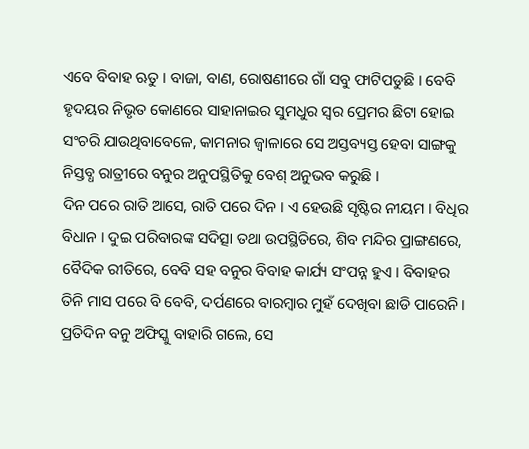ଏବେ ବିବାହ ଋତୁ । ବାଜା, ବାଣ, ରୋଷଣୀରେ ଗାଁ ସବୁ ଫାଟିପଡୁଛି । ବେବି ହୃଦୟର ନିଭୃତ କୋଣରେ ସାହାନାଇର ସୁମଧୁର ସ୍ୱର ପ୍ରେମର ଛିଟା ହୋଇ ସଂଚରି ଯାଉଥିବାବେଳେ, କାମନାର ଜ୍ୱାଳାରେ ସେ ଅସ୍ତବ୍ୟସ୍ତ ହେବା ସାଙ୍ଗକୁ ନିସ୍ତବ୍ଧ ରାତ୍ରୀରେ ବନୁର ଅନୁପସ୍ଥିତିକୁ ବେଶ୍ ଅନୁଭବ କରୁଛି ।
ଦିନ ପରେ ରାତି ଆସେ, ରାତି ପରେ ଦିନ । ଏ ହେଉଛି ସୃଷ୍ଟିର ନୀୟମ । ବିଧିର ବିଧାନ । ଦୁଇ ପରିବାରଙ୍କ ସଦିତ୍ସା ତଥା ଉପସ୍ଥିତିରେ, ଶିବ ମନ୍ଦିର ପ୍ରାଙ୍ଗଣରେ, ବୈଦିକ ରୀତିରେ, ବେବି ସହ ବନୁର ବିବାହ କାର୍ଯ୍ୟ ସଂପନ୍ନ ହୁଏ । ବିବାହର ତିନି ମାସ ପରେ ବି ବେବି, ଦର୍ପଣରେ ବାରମ୍ବାର ମୁହଁ ଦେଖିବା ଛାଡି ପାରେନି । ପ୍ରତିଦିନ ବନୁ ଅଫିସ୍କୁ ବାହାରି ଗଲେ, ସେ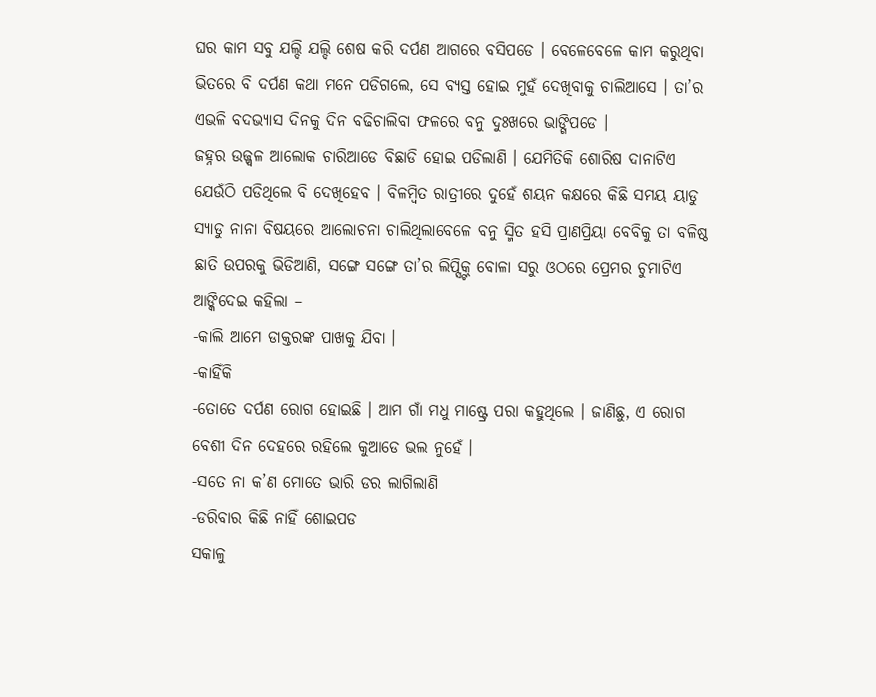ଘର କାମ ସବୁ ଯଲ୍ଦି ଯଲ୍ଦି ଶେଷ କରି ଦର୍ପଣ ଆଗରେ ବସିପଡେ । ବେଳେବେଳେ କାମ କରୁଥିବା ଭିତରେ ବି ଦର୍ପଣ କଥା ମନେ ପଡିଗଲେ, ସେ ବ୍ୟସ୍ତ ହୋଇ ମୁହଁ ଦେଖିବାକୁ ଚାଲିଆସେ । ତା’ର ଏଭଳି ବଦଭ୍ୟାସ ଦିନକୁ ଦିନ ବଢିଚାଲିବା ଫଳରେ ବନୁ ଦୁଃଖରେ ଭାଙ୍ଗିପଡେ ।
ଜହ୍ନର ଉଜ୍ଜ୍ୱଳ ଆଲୋକ ଚାରିଆଡେ ବିଛାଡି ହୋଇ ପଡିଲାଣି । ଯେମିତିକି ଶୋରିଷ ଦାନାଟିଏ ଯେଉଁଠି ପଡିଥିଲେ ବି ଦେଖିହେବ । ବିଳମ୍ବିତ ରାତ୍ରୀରେ ଦୁହେଁ ଶୟନ କକ୍ଷରେ କିଛି ସମୟ ୟାଡୁ ସ୍ୟାଡୁ ନାନା ବିଷୟରେ ଆଲୋଚନା ଚାଲିଥିଲାବେଳେ ବନୁ ସ୍ମିତ ହସି ପ୍ରାଣପ୍ରିୟା ବେବିକୁ ତା ବଳିଷ୍ଠ ଛାତି ଉପରକୁ ଭିଡିଆଣି, ସଙ୍ଗେ ସଙ୍ଗେ ତା’ର ଲିପ୍ସ୍ଟିକ୍ ବୋଳା ସରୁ ଓଠରେ ପ୍ରେମର ଚୁମାଟିଏ ଆଙ୍କିଦେଇ କହିଲା –
-କାଲି ଆମେ ଡାକ୍ତରଙ୍କ ପାଖକୁ ଯିବା ।
-କାହିଁକି
-ତୋତେ ଦର୍ପଣ ରୋଗ ହୋଇଛି । ଆମ ଗାଁ ମଧୁ ମାଷ୍ଟ୍ରେ ପରା କହୁଥିଲେ । ଜାଣିଛୁ, ଏ ରୋଗ ବେଶୀ ଦିନ ଦେହରେ ରହିଲେ କୁଆଡେ ଭଲ ନୁହେଁ ।
-ସତେ ନା କ’ଣ ମୋତେ ଭାରି ଡର ଲାଗିଲାଣି
-ଡରିବାର କିଛି ନାହିଁ ଶୋଇପଡ
ସକାଳୁ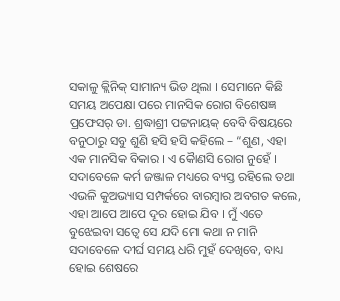ସକାଳୁ କ୍ଲିନିକ୍ ସାମାନ୍ୟ ଭିଡ ଥିଲା । ସେମାନେ କିଛି ସମୟ ଅପେକ୍ଷା ପରେ ମାନସିକ ରୋଗ ବିଶେଷଜ୍ଞ ପ୍ରଫେସର୍ ଡା. ଶ୍ରଦ୍ଧାଶ୍ରୀ ପଟ୍ଟନାୟକ୍ ବେବି ବିଷୟରେ ବନୁଠାରୁ ସବୁ ଶୁଣି ହସି ହସି କହିଲେ – “ଶୁଣ, ଏହା ଏକ ମାନସିକ ବିକାର । ଏ କୈାଣସି ରୋଗ ନୁହେଁ । ସଦାବେଳେ କର୍ମ ଜଞ୍ଜାଳ ମଧ୍ୟରେ ବ୍ୟସ୍ତ ରହିଲେ ତଥା ଏଭଳି କୁଅଭ୍ୟାସ ସମ୍ପର୍କରେ ବାରମ୍ବାର ଅବଗତ କଲେ, ଏହା ଆପେ ଆପେ ଦୂର ହୋଇ ଯିବ । ମୁଁ ଏତେ ବୁଝେଇବା ସତ୍ୱେ ସେ ଯଦି ମୋ କଥା ନ ମାନି ସଦାବେଳେ ଦୀର୍ଘ ସମୟ ଧରି ମୁହଁ ଦେଖିବେ, ବାଧ୍ୟ ହୋଇ ଶେଷରେ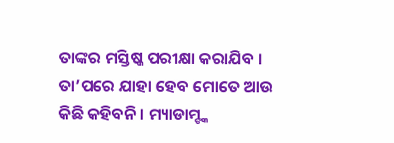ତାଙ୍କର ମସ୍ତିଷ୍କ ପରୀକ୍ଷା କରାଯିବ । ତା’ପରେ ଯାହା ହେବ ମୋତେ ଆଉ କିଛି କହିବନି । ମ୍ୟାଡାମ୍ଙ୍କ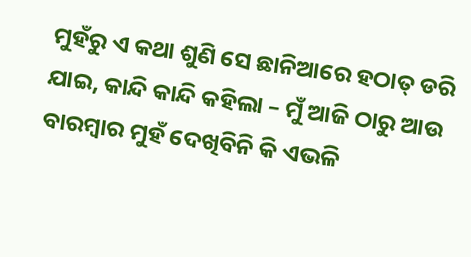ମୁହଁରୁ ଏ କଥା ଶୁଣି ସେ ଛାନିଆରେ ହଠାତ୍ ଡରି ଯାଇ, କାନ୍ଦି କାନ୍ଦି କହିଲା – ମୁଁ ଆଜି ଠାରୁ ଆଉ ବାରମ୍ବାର ମୁହଁ ଦେଖିବିନି କି ଏଭଳି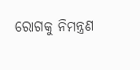ରୋଗକୁ ନିମନ୍ତ୍ରଣ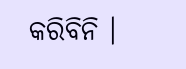କରିବିନି ।